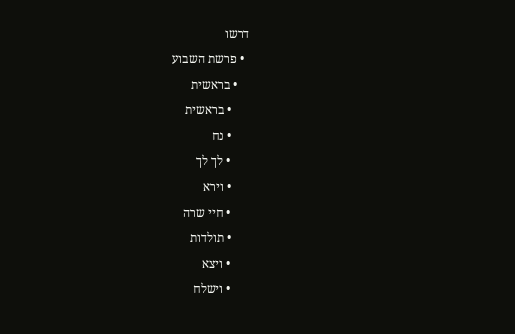דרשו
  • פרשת השבוע
    • בראשית
      • בראשית
      • נח
      • לך לך
      • וירא
      • חיי שרה
      • תולדות
      • ויצא
      • וישלח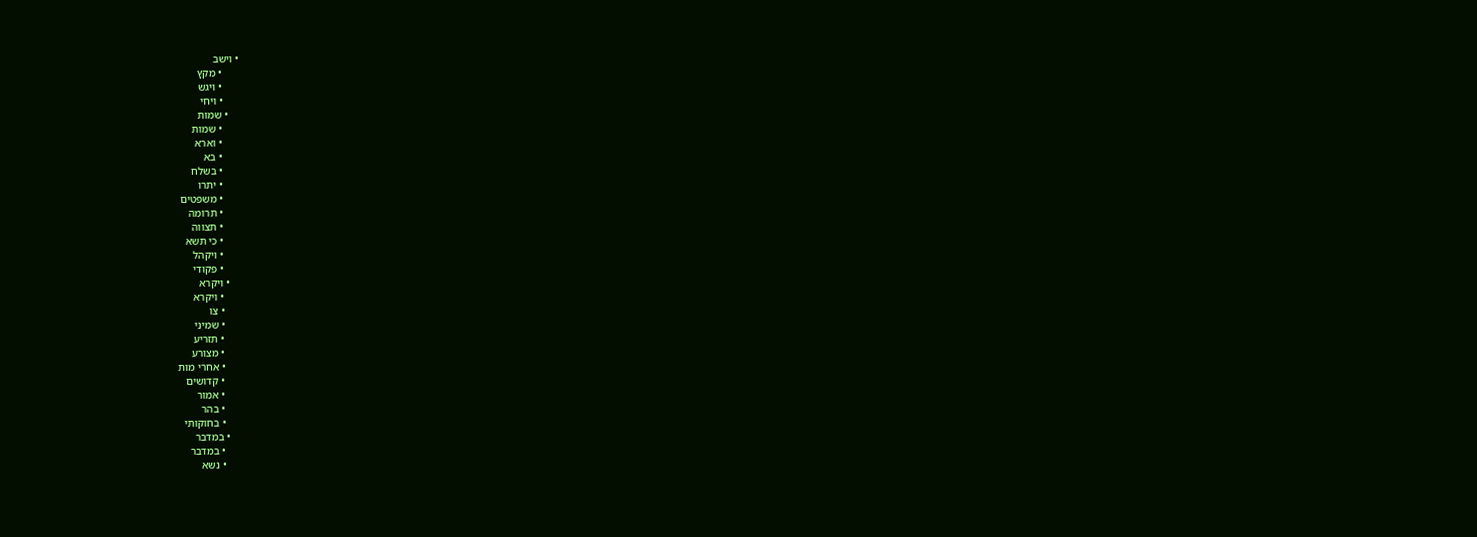• וישב
      • מקץ
      • ויגש
      • ויחי
    • שמות
      • שמות
      • וארא
      • בא
      • בשלח
      • יתרו
      • משפטים
      • תרומה
      • תצווה
      • כי תשא
      • ויקהל
      • פקודי
    • ויקרא
      • ויקרא
      • צו
      • שמיני
      • תזריע
      • מצורע
      • אחרי מות
      • קדושים
      • אמור
      • בהר
      • בחוקותי
    • במדבר
      • במדבר
      • נשא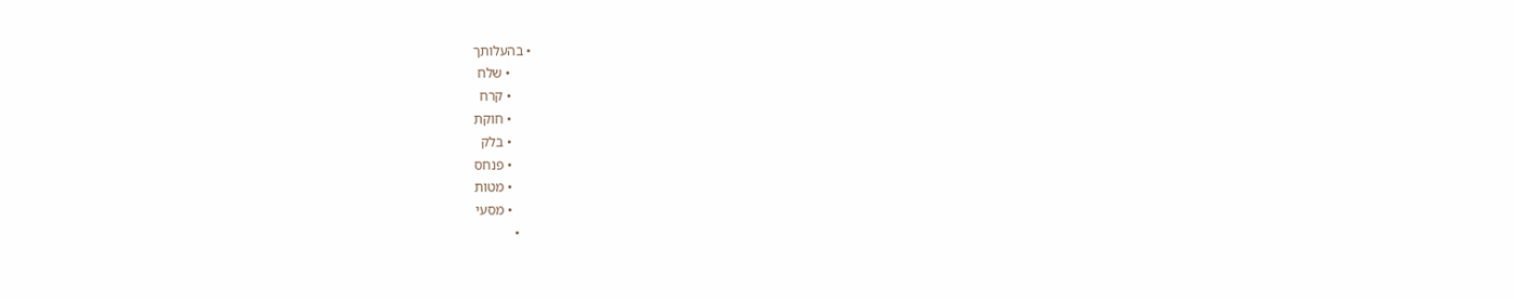• בהעלותך
      • שלח
      • קרח
      • חוקת
      • בלק
      • פנחס
      • מטות
      • מסעי
    •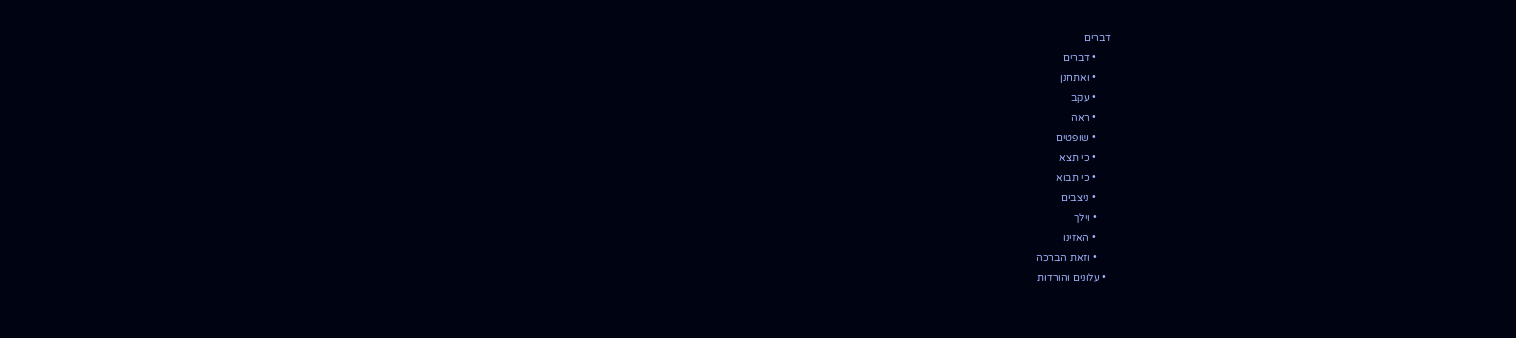דברים
      • דברים
      • ואתחנן
      • עקב
      • ראה
      • שופטים
      • כי תצא
      • כי תבוא
      • ניצבים
      • וילך
      • האזינו
      • וזאת הברכה
  • עלונים והורדות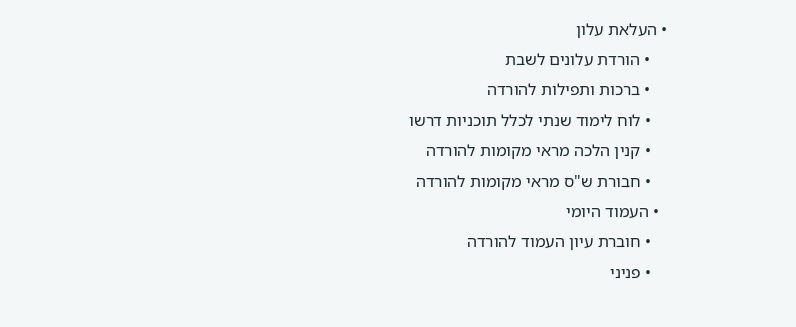• העלאת עלון
    • הורדת עלונים לשבת
    • ברכות ותפילות להורדה
    • לוח לימוד שנתי לכלל תוכניות דרשו
    • קנין הלכה מראי מקומות להורדה
    • חבורת ש"ס מראי מקומות להורדה
  • העמוד היומי
    • חוברת עיון העמוד להורדה
    • פניני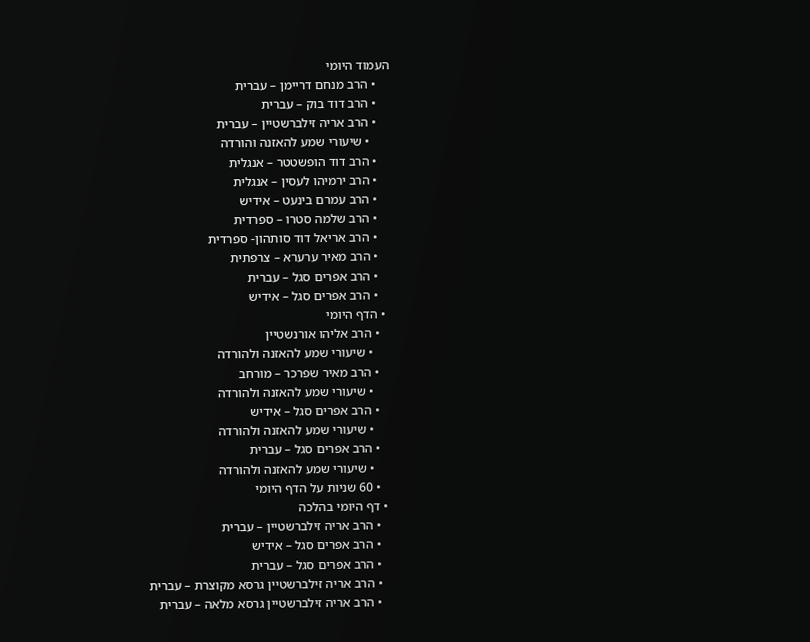העמוד היומי
    • הרב מנחם דריימן – עברית
    • הרב דוד בוק – עברית
    • הרב אריה זילברשטיין – עברית
      • שיעורי שמע להאזנה והורדה
    • הרב דוד הופשטטר – אנגלית
    • הרב ירמיהו לעסין – אנגלית
    • הרב עמרם בינעט – אידיש
    • הרב שלמה סטרו – ספרדית
    • הרב אריאל דוד סותהון- ספרדית
    • הרב מאיר ערערא – צרפתית
    • הרב אפרים סגל – עברית
    • הרב אפרים סגל – אידיש
  • הדף היומי
    • הרב אליהו אורנשטיין
      • שיעורי שמע להאזנה ולהורדה
    • הרב מאיר שפרכר – מורחב
      • שיעורי שמע להאזנה ולהורדה
    • הרב אפרים סגל – אידיש
      • שיעורי שמע להאזנה ולהורדה
    • הרב אפרים סגל – עברית
      • שיעורי שמע להאזנה ולהורדה
    • 60 שניות על הדף היומי
  • דף היומי בהלכה
    • הרב אריה זילברשטיין – עברית
    • הרב אפרים סגל – אידיש
    • הרב אפרים סגל – עברית
    • הרב אריה זילברשטיין גרסא מקוצרת – עברית
    • הרב אריה זילברשטיין גרסא מלאה – עברית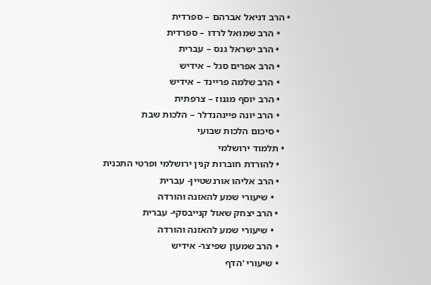• הרב דניאל אברהם – ספרדית
    • הרב שמואל לרדו – ספרדית
    • הרב ישראל גנס – עברית
    • הרב אפרים סגל – אידיש
    • הרב שלמה פריינד – אידיש
    • הרב יוסף מגנוז – צרפתית
    • הרב יונה פיינהנדלר – הלכות שבת
    • סיכום הלכות שבועי
  • תלמוד ירושלמי
    • להורדת חוברות קנין ירושלמי ופרטי התכנית
    • הרב אליהו אורנשטיין- עברית
      • שיעורי שמע להאזנה והורדה
    • הרב יצחק שאול קנייבסקי- עברית
      • שיעורי שמע להאזנה והורדה
    • הרב שמעון שפיצר- אידיש
    • שיעורי 'הדף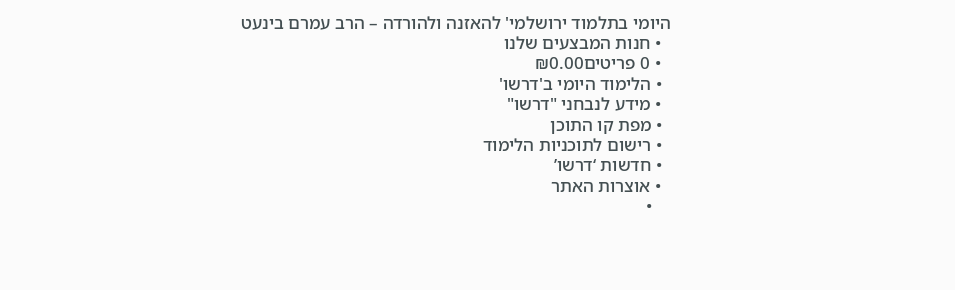היומי בתלמוד ירושלמי' להאזנה ולהורדה – הרב עמרם בינעט
  • חנות המבצעים שלנו
  • 0 פריטים₪0.00
  • הלימוד היומי ב'דרשו'
  • מידע לנבחני "דרשו"
  • מפת קו התוכן
  • רישום לתוכניות הלימוד
  • חדשות ‘דרשו’
  • אוצרות האתר
    •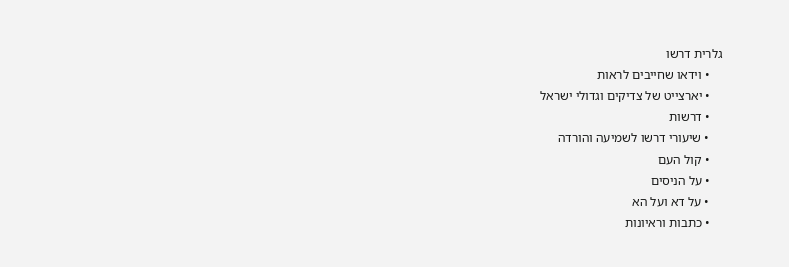גלרית דרשו
    • וידאו שחייבים לראות
    • יארצייט של צדיקים וגדולי ישראל
    • דרשות
    • שיעורי דרשו לשמיעה והורדה
    • קול העם
    • על הניסים
    • על דא ועל הא
    • כתבות וראיונות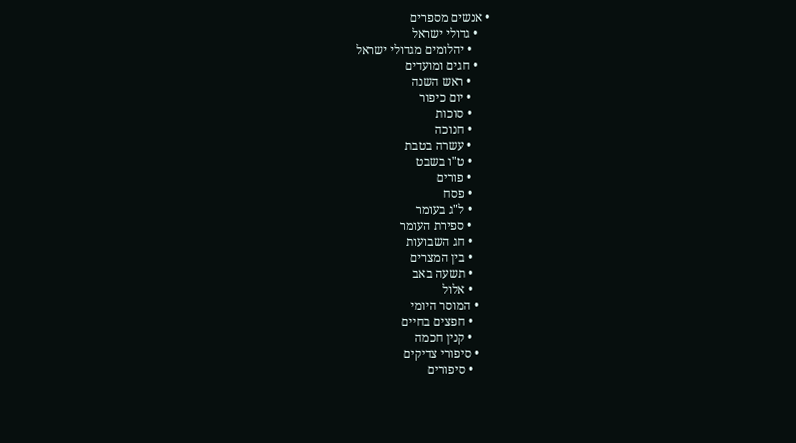• אנשים מספרים
    • גדולי ישראל
      • יהלומים מגדולי ישראל
    • חגים ומועדים
      • ראש השנה
      • יום כיפור
      • סוכות
      • חנוכה
      • עשרה בטבת
      • ט"ו בשבט
      • פורים
      • פסח
      • ל"ג בעומר
      • ספירת העומר
      • חג השבועות
      • בין המצרים
      • תשעה באב
      • אלול
    • המוסר היומי
      • חפצים בחיים
      • קנין חכמה
    • סיפורי צדיקים
      • סיפורים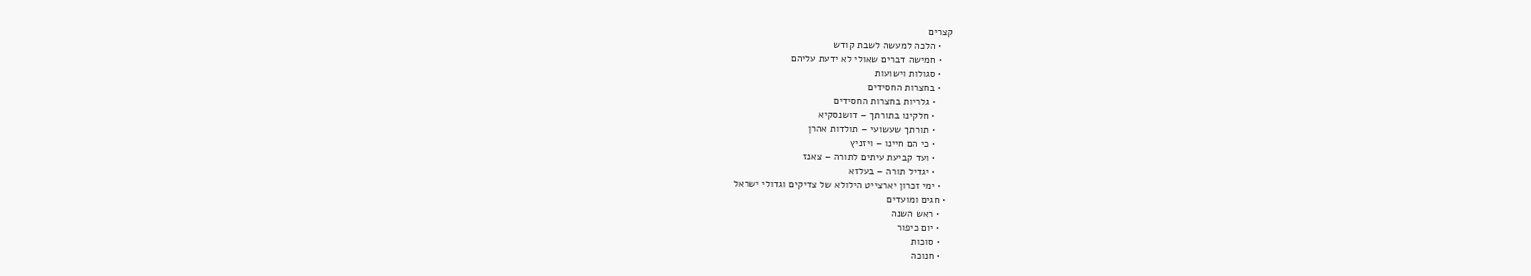קצרים
    • הלכה למעשה לשבת קודש
    • חמישה דברים שאולי לא ידעת עליהם
    • סגולות וישועות
    • בחצרות החסידים
      • גלריות בחצרות החסידים
      • חלקינו בתורתך – דושנסקיא
      • תורתך שעשועי – תולדות אהרן
      • כי הם חיינו – ויזניץ
      • ועד קביעת עיתים לתורה – צאנז
      • יגדיל תורה – בעלזא
    • ימי זכרון יארצייט הילולא של צדיקים וגדולי ישראל
  • חגים ומועדים
    • ראש השנה
    • יום כיפור
    • סוכות
    • חנוכה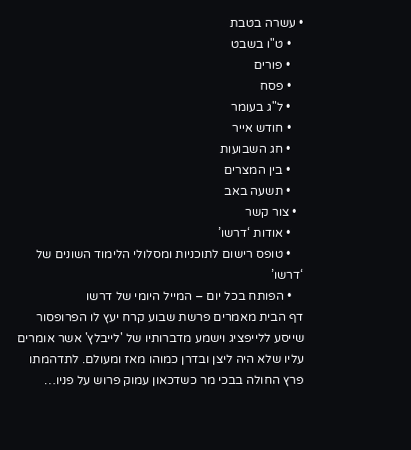• עשרה בטבת
    • ט"ו בשבט
    • פורים
    • פסח
    • ל"ג בעומר
    • חודש אייר
    • חג השבועות
    • בין המצרים
    • תשעה באב
  • צור קשר
    • אודות ‘דרשו’
    • טופס רישום לתוכניות ומסלולי הלימוד השונים של ‘דרשו’
    • הפותח בכל יום – המייל היומי של דרשו
דף הבית מאמרים פרשת שבוע קרח יעץ לו הפרופסור שייסע ללייפציג וישמע מדברותיו של 'לייבלץ' אשר אומרים עליו שלא היה ליצן ובדרן כמוהו מאז ומעולם. לתדהמתו פרץ החולה בבכי מר כשדכאון עמוק פרוש על פניו…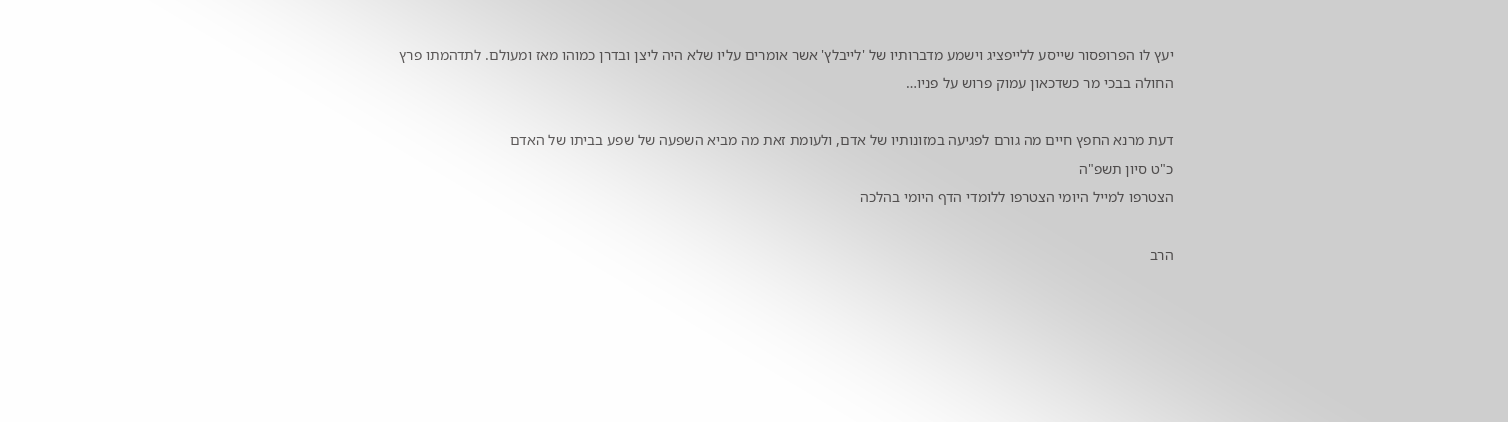יעץ לו הפרופסור שייסע ללייפציג וישמע מדברותיו של 'לייבלץ' אשר אומרים עליו שלא היה ליצן ובדרן כמוהו מאז ומעולם. לתדהמתו פרץ החולה בבכי מר כשדכאון עמוק פרוש על פניו…

דעת מרנא החפץ חיים מה גורם לפגיעה במזונותיו של אדם, ולעומת זאת מה מביא השפעה של שפע בביתו של האדם
כ"ט סיון תשפ"ה
הצטרפו למייל היומי הצטרפו ללומדי הדף היומי בהלכה

הרב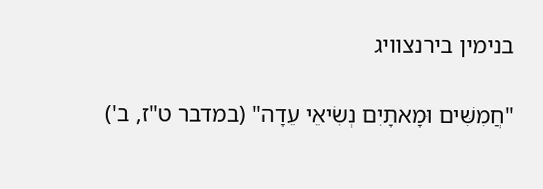בנימין בירנצוויג

"חֲמִשִּׁים וּמָאתָיִם נְשִׂיאֵי עֵדָה" (במדבר ט"ז, ב')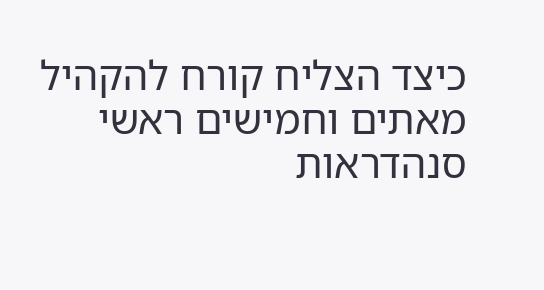כיצד הצליח קורח להקהיל מאתים וחמישים ראשי סנהדראות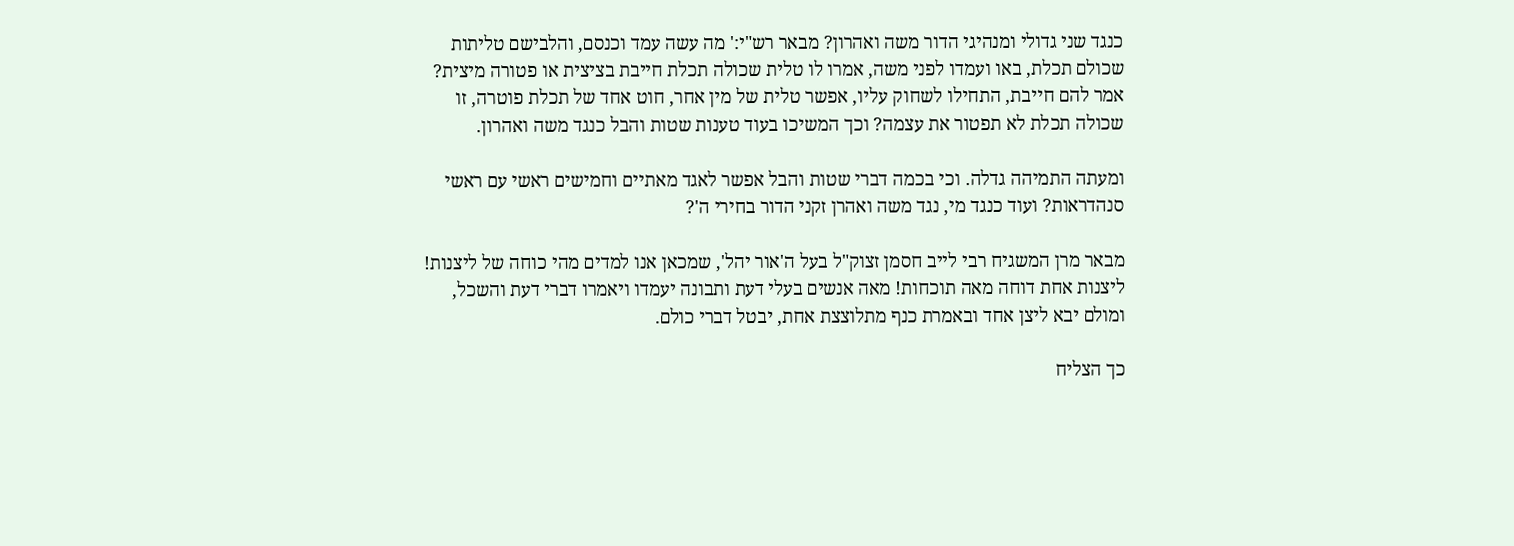כנגד שני גדולי ומנהיגי הדור משה ואהרון? מבאר רש"י:' מה עשה עמד וכנסם, והלבישם טליתות שכולם תכלת, באו ועמדו לפני משה, אמרו לו טלית שכולה תכלת חייבת בציצית או פטורה מיצית? אמר להם חייבת, התחילו לשחוק עליו, אפשר טלית של מין אחר, חוט אחד של תכלת פוטרה, זו שכולה תכלת לא תפטור את עצמה? וכך המשיכו בעוד טענות שטות והבל כנגד משה ואהרון.

ומעתה התמיהה גדלה. וכי בכמה דברי שטות והבל אפשר לאגד מאתיים וחמישים ראשי עם ראשי סנהדראות? ועוד כנגד מי, נגד משה ואהרן זקני הדור בחירי ה'?

מבאר מרן המשגיח רבי לייב חסמן זצוק"ל בעל ה'אור יהל', שמכאן אנו למדים מהי כוחה של ליצנות! ליצנות אחת דוחה מאה תוכחות! מאה אנשים בעלי דעת ותבונה יעמדו ויאמרו דברי דעת והשכל, ומולם יבא ליצן אחד ובאמרת כנף מתלוצצת אחת, יבטל דברי כולם.

כך הצליח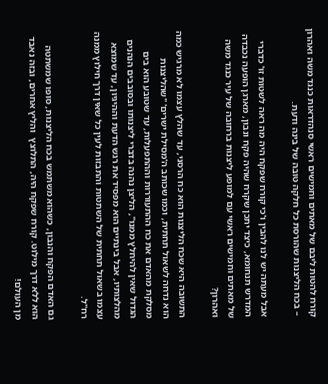קורח להטות ליבם של מאתים וחמישים ראשי סנהדראות כנגד משה ואהרון – בכח הליצנות שהורסת כל חלקה טובה של בינה ודעת.

אבל מעתה יש לנו להבין ו'כי קורח שפקח היה מה ראה לשטות זו' כדברי המדרש תנחומא, כיצד יתכן שקרח שהיה פקח ונבון, מארגן הופעה נכבדה של מאתים וחמישים ראשי עם למופע ליצנות ברחובה של עיר כנגד משה ואהרון?

התשובה היא שכח הליצנות הוא כח הרסני, עד שהלץ עצמו לא מרגיש כמה הוא נדחה לשאול תחתית, וכמו שכותב ה'מסילת ישרים' "שהליצנות מסלקת מהאדם את כח ההתעוררות וההתפעלות, עד שטובע הוא בים הגדול שאין להיחלץ ממנו", הליצן נהנה בדברי ליצנותו ובסובבים הנהנים מהלצותיו, אבל בינתיים הוא מפסיד את רגש הדעת וההיגיון, עד שמוצא עצמו בשאול תחתית של השתטות והתבזות לעין כל שאין דרך חילוץ ממנה רח"ל.

גם האדם הפקח והנבון, כשהוא משתמש בכח הליצנות, סופו שמשתטה הוא ללא דרך מילוט. קורח שפקח היה, התלוצץ  והליץ אחרים, ובזה נאבד מן העולם!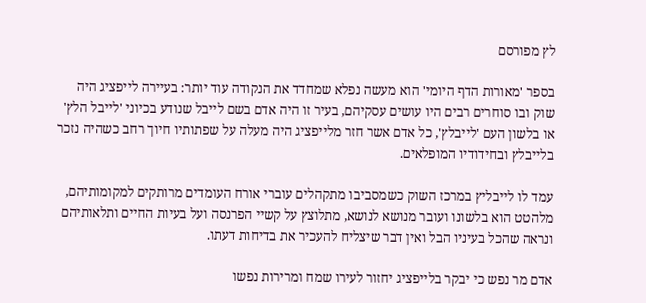לץ מפורסם

בספר 'מאורות הדף היומי' הוא מעשה נפלא שמחדד את הנקודה עוד יותר: בעיירה לייפציג היה שוק ובו סוחרים רבים היו עושים עסקיהם, בעיר זו היה אדם בשם לייבל שנודע בכיוני 'לייבל הלץ' או בלשון העם 'לייבלץ', כל אדם אשר חזר מלייפציג היה מעלה על שפתותיו חיוך רחב כשהיה נזכר בלייבלץ ובחידודיו המופלאים.

עמד לו לייבליץ במרכז השוק כשמסביבו מתקהלים עוברי אורח העומדים מרותקים למקומותיהם, מלהטט הוא בלשונו ועובר מנושא לנושא, מתלוצץ על קשיי הפרנסה ועל בעיות החיים ותלאותיהם ונראה שהכל בעיניו הבל ואין דבר שיצליח להעכיר את בדיחות דעתו.

אדם מר נפש כי יבקר בלייפציג יחזור לעירו שמח ומרירות נפשו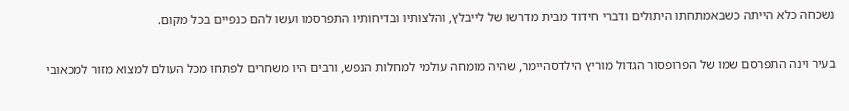נשכחה כלא הייתה כשבאמתחתו היתולים ודברי חידוד מבית מדרשו של לייבלץ, והלצותיו ובדיחותיו התפרסמו ועשו להם כנפיים בכל מקום.

בעיר וינה התפרסם שמו של הפרופסור הגדול מוריץ הילדסהיימר, שהיה מומחה עולמי למחלות הנפש, ורבים היו משחרים לפתחו מכל העולם למצוא מזור למכאובי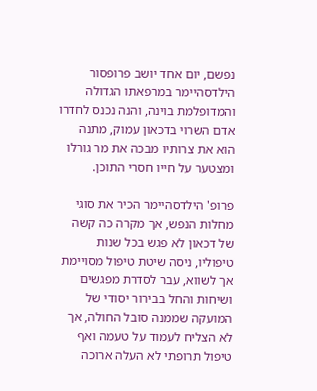נפשם, יום אחד יושב פרופסור הילדסהיימר במרפאתו הגדולה והמדופלמת בוינה, והנה נכנס לחדרו אדם השרוי בדכאון עמוק, מתנה הוא את צרותיו מבכה את מר גורלו ומצטער על חייו חסרי התוכן.

פרופ' הילדסהיימר הכיר את סוגי מחלות הנפש, אך מקרה כה קשה של דכאון לא פגש בכל שנות טיפוליו, ניסה שיטת טיפול מסויימת אך לשווא, עבר לסדרת מפגשים ושיחות והחל בבירור יסודי של המועקה שממנה סובל החולה, אך לא הצליח לעמוד על טעמה ואף טיפול תרופתי לא העלה ארוכה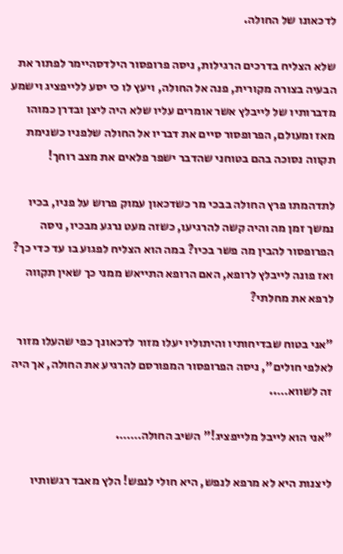לדכאונו של החולה.

שלא הצליח בדרכים הרגילות, ניסה פרופסור הילדסהיימר לפתור את הבעיה בצורה מקורית, פנה אל החולה, ויעץ לו כי יסע ללייפציג וישמע מדברותיו של לייבלץ אשר אומרים עליו שלא היה ליצן ובדרן כמוהו מאז ומעולם, הפרופסור סיים את דבריו אל החולה שלפניו כשנימת תקווה נסוכה בהם בטוחני שהדבר ישפר פלאים את מצב רוחך!

לתדהמתו פרץ החולה בבכי מר כשדכאון עמוק פרוש על פניו, בכיו נמשך זמן מה והיה קשה להרגיעו, כשזה מעט נרגע מבכיו, ניסה הפרופסור להבין מה פשר בכיו? במה הוא הצליח לפגוע בו עד כדי כך? ואז פונה לייבלץ לרופא, האם הרופא התייאש ממני כך שאין תקווה לרפא את מחלתי?

"אני בטוח שבדיחותיו והיתוליו יעלו מזור לדכאונך כפי שהעלו מזור לאלפי חולים", ניסה הפרופסור המפורסם להרגיע את החולה, אך היה זה לשווא…..

"אני הוא לייבל מלייפציג!" השיב החולה…….

ליצנות היא לא מרפא לנפש, היא חולי לנפש! הלץ מאבד רגשותיו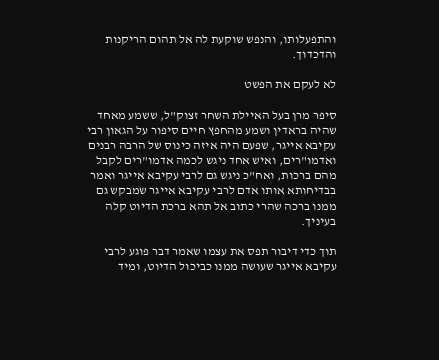והתפעלותו, והנפש שוקעת לה אל תהום הריקנות והדכדוך.

לא לעקם את הפשט

סיפר מרן בעל האיילת השחר זצוק"ל, ששמע מאחד שהיה בראדין ושמע מהחפץ חיים סיפור על הגאון רבי עקיבא אייגר, שפעם היה איזה כינוס של הרבה רבנים ואדמו"רים, ואיש אחד ניגש לכמה אדמו"רים לקבל מהם ברכות, ואח"כ ניגש גם לרבי עקיבא אייגר ואמר בבדיחותא אותו אדם לרבי עקיבא אייגר שמבקש גם ממנו ברכה שהרי כתוב אל תהא ברכת הדיוט קלה בעיניך.

תוך כדי דיבור תפס את עצמו שאמר דבר פוגע לרבי עקיבא אייגר שעושה ממנו כביכול הדיוט, ומיד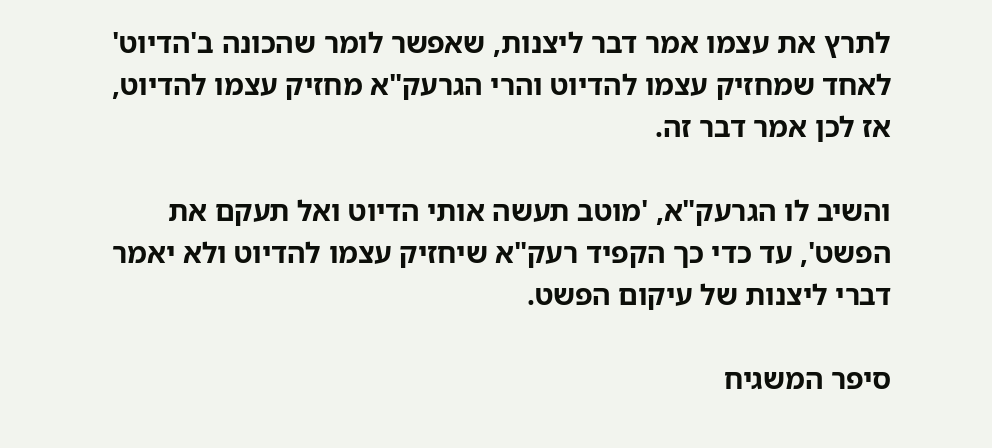לתרץ את עצמו אמר דבר ליצנות, שאפשר לומר שהכונה ב'הדיוט' לאחד שמחזיק עצמו להדיוט והרי הגרעק"א מחזיק עצמו להדיוט, אז לכן אמר דבר זה.

והשיב לו הגרעק"א, 'מוטב תעשה אותי הדיוט ואל תעקם את הפשט', עד כדי כך הקפיד רעק"א שיחזיק עצמו להדיוט ולא יאמר דברי ליצנות של עיקום הפשט.

סיפר המשגיח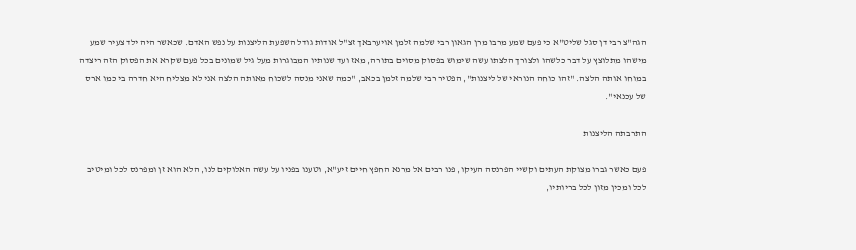הגה"צ רבי דן סגל שליט"א כי פעם שמע מרבו מרן הגאון רבי שלמה זלמן אויערבאך זצ"ל אודות גודל השפעת הליצנות על נפש האדם. שכאשר היה ילד צעיר שמע מישהו מתלוצץ על דבר כלשהו ולצורך הלצתו עשה שימוש בפסוק מסוים בתורה, מאז ועד שנותיו המבוגרות מעל גיל שמונים בכל פעם שקרא את הפסוק הזה ריצדה במוחו אותה הלצה. "זהו כוחה הנוראי של ליצנות", הפטיר רבי שלמה זלמן בכאב, "כמה שאני מנסה לשכוח מאותה הלצה אני לא מצליח היא חדרה בי כמו ארס של עכנאי".

התרבתה הליצנות

פעם כאשר גברו מצוקת העתים וקשיי הפרנסה העיקו, פנו רבים אל מרנא החפץ חיים זיע"א, וטענו בפניו על עשה האלוקים לנו, הלא הוא זן ומפרנס לכל ומיטיב לכל ומכין מזון לכל בריותיו,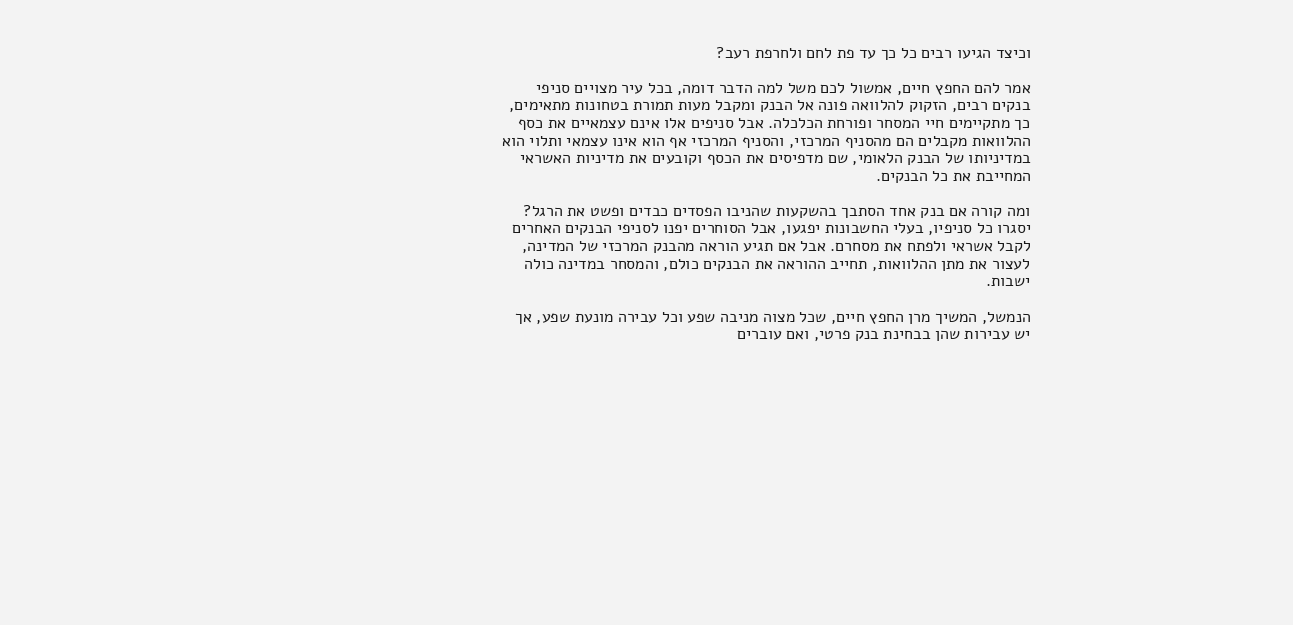וכיצד הגיעו רבים כל כך עד פת לחם ולחרפת רעב?

אמר להם החפץ חיים, אמשול לכם משל למה הדבר דומה, בכל עיר מצויים סניפי בנקים רבים, הזקוק להלוואה פונה אל הבנק ומקבל מעות תמורת בטחונות מתאימים, כך מתקיימים חיי המסחר ופורחת הכלכלה. אבל סניפים אלו אינם עצמאיים את כסף ההלוואות מקבלים הם מהסניף המרכזי, והסניף המרכזי אף הוא אינו עצמאי ותלוי הוא במדיניותו של הבנק הלאומי, שם מדפיסים את הכסף וקובעים את מדיניות האשראי המחייבת את כל הבנקים.

ומה קורה אם בנק אחד הסתבך בהשקעות שהניבו הפסדים כבדים ופשט את הרגל? יסגרו כל סניפיו, בעלי החשבונות יפגעו, אבל הסוחרים יפנו לסניפי הבנקים האחרים לקבל אשראי ולפתח את מסחרם. אבל אם תגיע הוראה מהבנק המרכזי של המדינה, לעצור את מתן ההלוואות, תחייב ההוראה את הבנקים כולם, והמסחר במדינה כולה ישבות.

הנמשל, המשיך מרן החפץ חיים, שכל מצוה מניבה שפע וכל עבירה מונעת שפע, אך יש עבירות שהן בבחינת בנק פרטי, ואם עוברים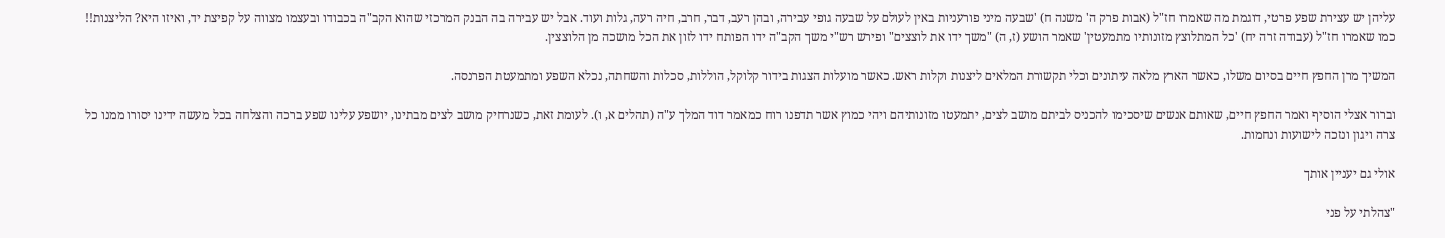עליהן יש עצירת שפע פרטי, דוגמת מה שאמרו חז"ל (אבות פרק ה' משנה ח) 'שבעה מיני פורעניות באין לעולם על שבעה גופי עבירה, ובהן רעב, דבר, חרב, חיה רעה, גלות ועוד. אבל יש עבירה בה הבנק המרכזי שהוא הקב"ה בכבודו ובעצמו מצווה על קפיצת יד, ואיזו היא? הליצנות!! כמו שאמרו חז"ל (עבודה זרה יח) 'כל המתלוצץ מזונותיו מתמעטין' שאמר הושע (ז, ה) "משך ידו את לוצצים" ופירש רש"י משך הקב"ה ידו הפותח ידו לזון את הכל מושכה מן הלוצצין.

המשיך מרן החפץ חיים בסיום משלו, כאשר הארץ מלאה עיתונים וכלי תקשורת המלאים ליצנות וקלות ראש. כאשר מועלות הצגות בידור קלוקל, הוללות, סכלות והשחתה, נכלא השפע ומתמעטת הפרנסה.

וברור אצלי הוסיף ואמר החפץ חיים, שאותם אנשים שיסכימו להכניס לביתם מושב לצים, יתמעטו מזונותיהם ויהי כמוץ אשר תדפנו רוח כמאמר דוד המלך ע"ה (תהלים א, ו). לעומת זאת, כשנרחיק מושב לצים מבתינו, יושפע עלינו שפע ברכה והצלחה בכל מעשה ידינו יסורו ממנו כל צרה ויגון ונזכה לישועות ונחמות.

אולי גם יעניין אותך

"צהלתי על פני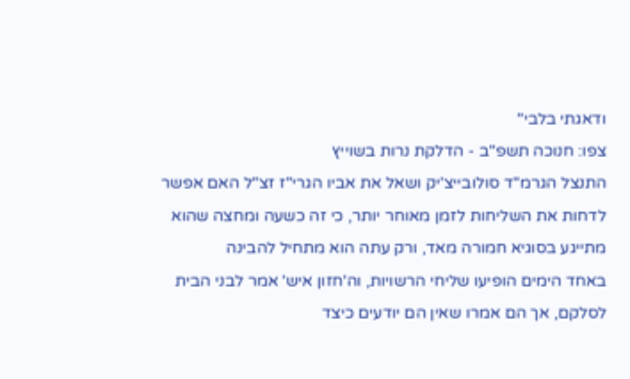ודאגתי בלבי"
צפו: חנוכה תשפ"ב - הדלקת נרות בשוייץ
התנצל הגרמ"ד סולובייצ'יק ושאל את אביו הגרי"ז זצ"ל האם אפשר לדחות את השליחות לזמן מאוחר יותר, כי זה כשעה ומחצה שהוא מתייגע בסוגיא חמורה מאד, ורק עתה הוא מתחיל להבינה
באחד הימים הופיעו שליחי הרשויות, וה'חזון איש' אמר לבני הבית לסלקם, אך הם אמרו שאין הם יודעים כיצד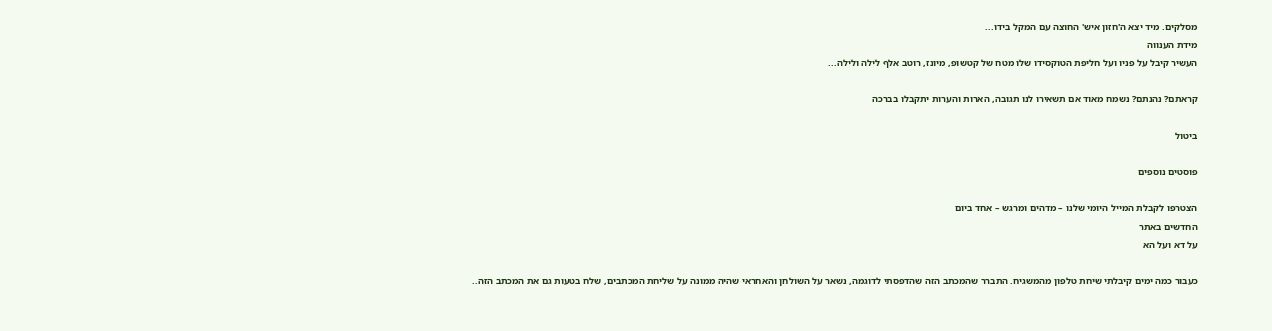מסלקים. מיד יצא ה'חזון איש' החוצה עם המקל בידו...
מידת הענווה
העשיר קיבל על פניו ועל חליפת הטוקסידו שלו מטח של קטשופ, מיונז, רוטב אלף לילה ולילה...

קראתם? נהנתם? נשמח מאוד אם תשאירו לנו תגובה, הארות והערות יתקבלו בברכה

ביטול

פוסטים נוספים

הצטרפו לקבלת המייל היומי שלנו – מדהים ומרגש – אחד ביום
החדשים באתר
על דא ועל הא

כעבור כמה ימים קיבלתי שיחת טלפון מהמשגיח. התברר שהמכתב הזה שהדפסתי לדוגמה, נשאר על השולחן והאחראי שהיה ממונה על שליחת המכתבים, שלח בטעות גם את המכתב הזה..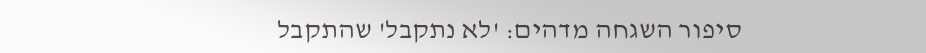סיפור השגחה מדהים: 'לא נתקבל' שהתקבל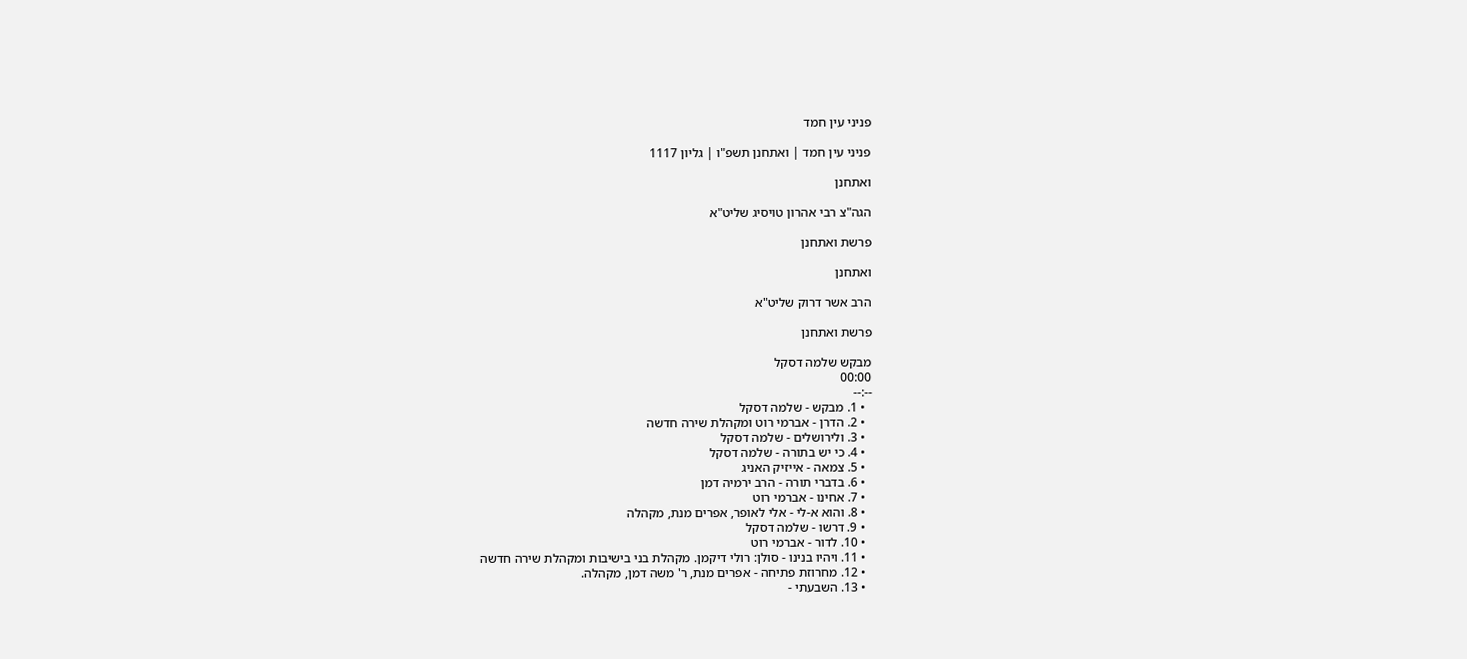פניני עין חמד

פניני עין חמד | ואתחנן תשפ"ו | גליון 1117

ואתחנן

הגה"צ רבי אהרון טויסיג שליט"א

פרשת ואתחנן

ואתחנן

הרב אשר דרוק שליט"א

פרשת ואתחנן

מבקש שלמה דסקל
00:00
--:--
  • 1. מבקש - שלמה דסקל
  • 2. הדרן - אברמי רוט ומקהלת שירה חדשה
  • 3. ולירושלים - שלמה דסקל
  • 4. כי יש בתורה - שלמה דסקל
  • 5. צמאה - אייזיק האניג
  • 6. בדברי תורה - הרב ירמיה דמן
  • 7. אחינו - אברמי רוט
  • 8. והוא א-לי - אלי לאופר, אפרים מנת, מקהלה
  • 9. דרשו - שלמה דסקל
  • 10. לדור - אברמי רוט
  • 11. ויהיו בנינו - סולן: רולי דיקמן. מקהלת בני בישיבות ומקהלת שירה חדשה
  • 12. מחרוזת פתיחה - אפרים מנת, ר' משה דמן, מקהלה.
  • 13. השבעתי -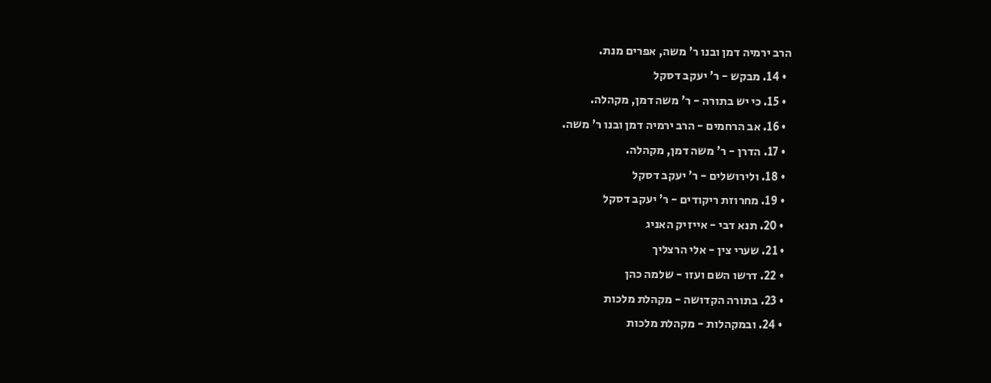הרב ירמיה דמן ובנו ר' משה, אפרים מנת.
  • 14. מבקש - ר' יעקב דסקל
  • 15. כי יש בתורה - ר' משה דמן, מקהלה.
  • 16. אב הרחמים - הרב ירמיה דמן ובנו ר' משה.
  • 17. הדרן - ר' משה דמן, מקהלה.
  • 18. ולירושלים - ר' יעקב דסקל
  • 19. מחרוזת ריקודים - ר' יעקב דסקל
  • 20. תנא דבי - אייזיק האניג
  • 21. שערי צין - אלי הרצליך
  • 22. דרשו השם ועזו - שלמה כהן
  • 23. בתורה הקדושה - מקהלת מלכות
  • 24. ובמקהלות - מקהלת מלכות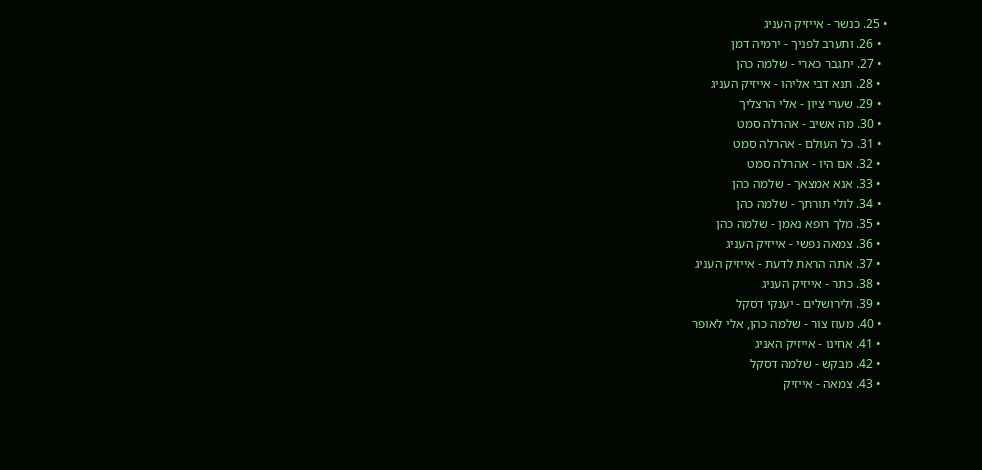• 25. כנשר - אייזיק העניג
  • 26. ותערב לפניך - ירמיה דמן
  • 27. יתגבר כארי - שלמה כהן
  • 28. תנא דבי אליהו - אייזיק העניג
  • 29. שערי ציון - אלי הרצליך
  • 30. מה אשיב - אהרלה סמט
  • 31. כל העולם - אהרלה סמט
  • 32. אם היו - אהרלה סמט
  • 33. אנא אמצאך - שלמה כהן
  • 34. לולי תורתך - שלמה כהן
  • 35. מלך רופא נאמן - שלמה כהן
  • 36. צמאה נפשי - אייזיק העניג
  • 37. אתה הראת לדעת - אייזיק העניג
  • 38. כתר - אייזיק העניג
  • 39. ולירושלים - יענקי דסקל
  • 40. מעוז צור - שלמה כהן, אלי לאופר
  • 41. אחינו - אייזיק האניג
  • 42. מבקש - שלמה דסקל
  • 43. צמאה - אייזיק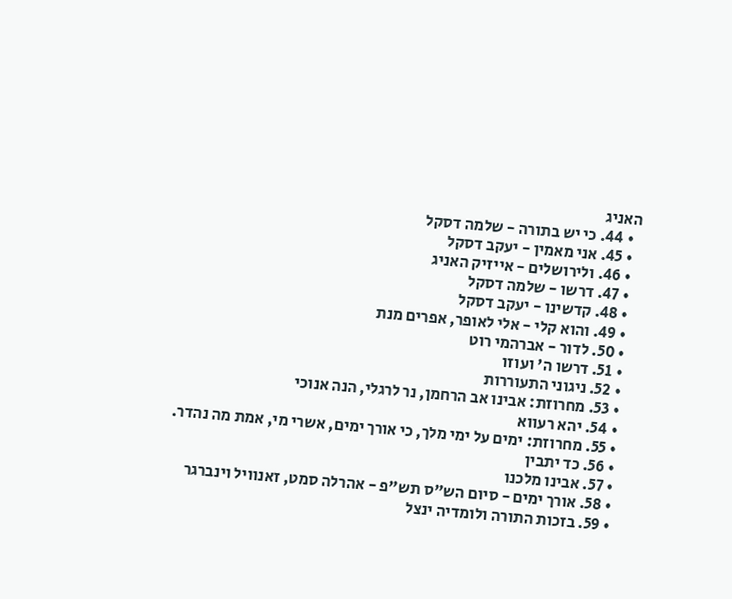האניג
  • 44. כי יש בתורה - שלמה דסקל
  • 45. אני מאמין - יעקב דסקל
  • 46. ולירושלים - אייזיק האניג
  • 47. דרשו - שלמה דסקל
  • 48. קדשינו - יעקב דסקל
  • 49. והוא קלי - אלי לאופר, אפרים מנת
  • 50. לדור - אברהמי רוט
  • 51. דרשו ה' ועוזו
  • 52. ניגוני התעוררות
  • 53. מחרוזת: אבינו אב הרחמן, נר לרגלי, הנה אנוכי
  • 54. יהא רעווא
  • 55. מחרוזת: ימים על ימי מלך, כי אורך ימים, אשרי מי, אמת מה נהדר.
  • 56. כד יתבין
  • 57. אבינו מלכנו
  • 58. אורך ימים - סיום הש"ס תש"פ - אהרלה סמט, זאנוויל וינברגר
  • 59. בזכות התורה ולומדיה ינצל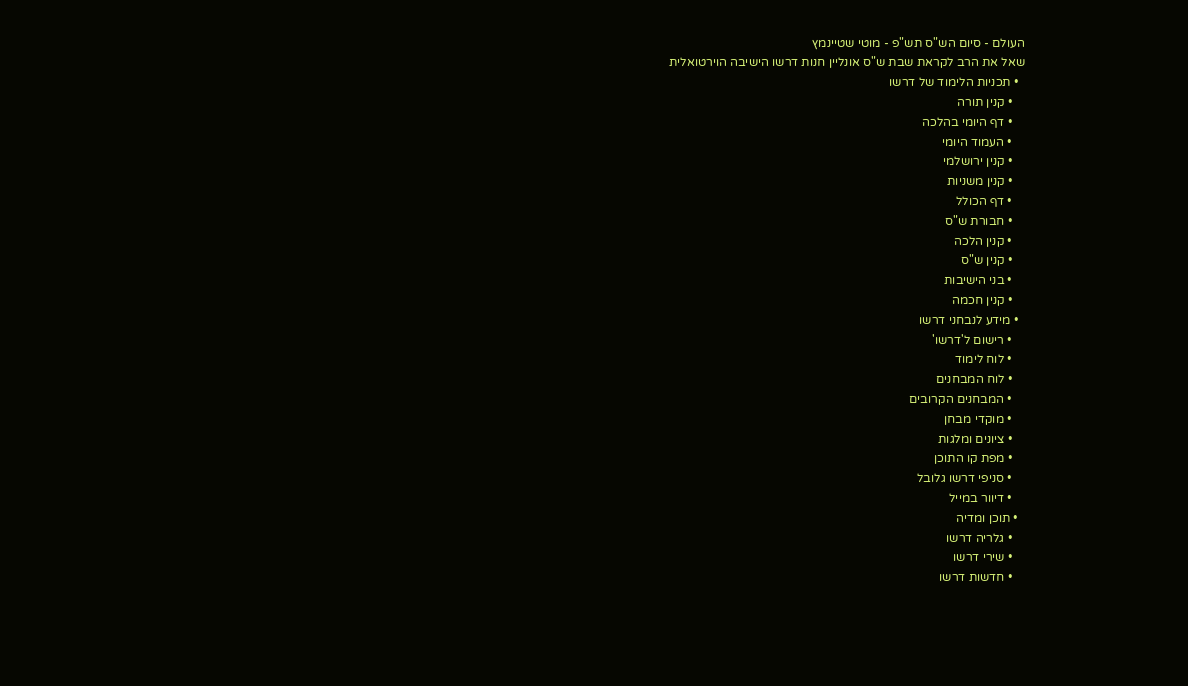העולם - סיום הש"ס תש"פ - מוטי שטיינמץ
שאל את הרב לקראת שבת ש"ס אונליין חנות דרשו הישיבה הוירטואלית
  • תכניות הלימוד של דרשו
    • קנין תורה
    • דף היומי בהלכה
    • העמוד היומי
    • קנין ירושלמי
    • קנין משניות
    • דף הכולל
    • חבורת ש"ס
    • קנין הלכה
    • קנין ש"ס
    • בני הישיבות
    • קנין חכמה
  • מידע לנבחני דרשו
    • רישום ל'דרשו'
    • לוח לימוד
    • לוח המבחנים
    • המבחנים הקרובים
    • מוקדי מבחן
    • ציונים ומלגות
    • מפת קו התוכן
    • סניפי דרשו גלובל
    • דיוור במייל
  • תוכן ומדיה
    • גלריה דרשו
    • שירי דרשו
    • חדשות דרשו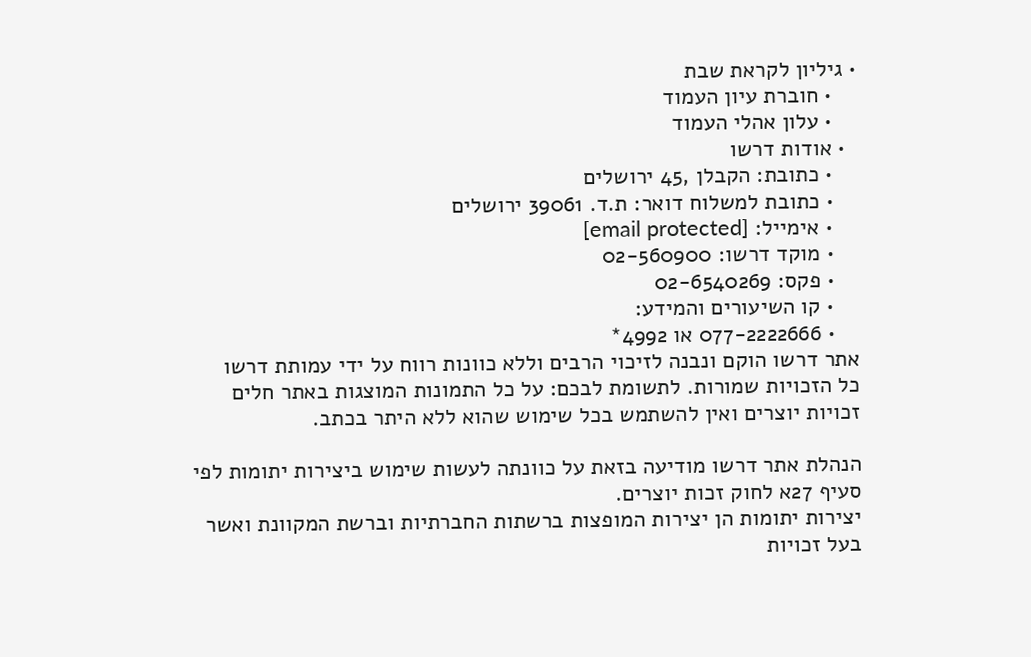• גיליון לקראת שבת
    • חוברת עיון העמוד
    • עלון אהלי העמוד
  • אודות דרשו
    • כתובת: הקבלן ,45 ירושלים
    • כתובת למשלוח דואר: ת.ד. 39061 ירושלים
    • אימייל: [email protected]
    • מוקד דרשו: 02-560900
    • פקס: 02-6540269
    • קו השיעורים והמידע:
    • 077-2222666 או 4992*
אתר דרשו הוקם ונבנה לזיכוי הרבים וללא כוונות רווח על ידי עמותת דרשו
כל הזכויות שמורות. לתשומת לבכם: על כל התמונות המוצגות באתר חלים זכויות יוצרים ואין להשתמש בכל שימוש שהוא ללא היתר בכתב.

הנהלת אתר דרשו מודיעה בזאת על כוונתה לעשות שימוש ביצירות יתומות לפי סעיף 27א לחוק זכות יוצרים.
יצירות יתומות הן יצירות המופצות ברשתות החברתיות וברשת המקוונת ואשר בעל זכויות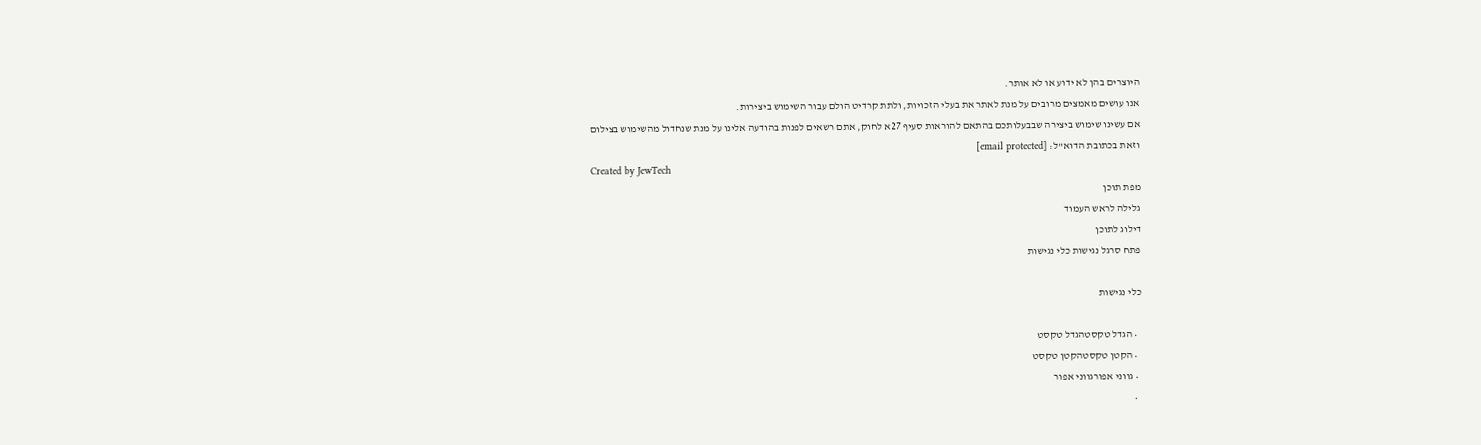היוצרים בהן לא ידוע או לא אותר.
אנו עושים מאמצים מרובים על מנת לאתר את בעלי הזכויות, ולתת קרדיט הולם עבור השימוש ביצירות.
אם עשינו שימוש ביצירה שבבעלותכם בהתאם להוראות סעיף 27א לחוק, אתם רשאים לפנות בהודעה אלינו על מנת שנחדול מהשימוש בצילום
וזאת בכתובת הדוא''ל: [email protected]
Created by JewTech
מפת תוכן
גלילה לראש העמוד
דילוג לתוכן
פתח סרגל נגישות כלי נגישות

כלי נגישות

  • הגדל טקסטהגדל טקסט
  • הקטן טקסטהקטן טקסט
  • גווני אפורגווני אפור
  •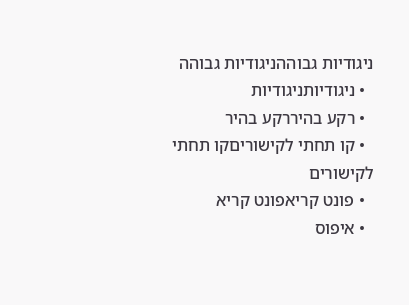ניגודיות גבוההניגודיות גבוהה
  • ניגודיותניגודיות
  • רקע בהיררקע בהיר
  • קו תחתי לקישוריםקו תחתי לקישורים
  • פונט קריאפונט קריא
  • איפוס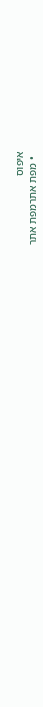איפוס
  • מפת אתרמפת אתר